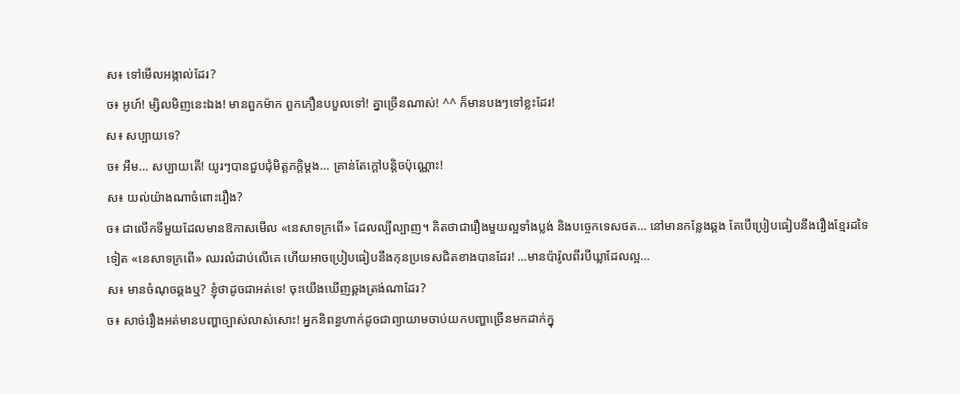ស៖ ទៅមើលអង្កាល់ដែរ?
ច៖ អូហ៍! ម្សិលមិញនេះឯង! មានពួកម៉ាក ពួកភឿនបបួលទៅ! គ្នាច្រើនណាស់! ^^ ក៏មានបងៗទៅខ្លះដែរ!
ស៖ សប្បាយទេ?
ច៖ អឺម… សប្បាយតើ! យូរៗបានជួបជុំមិត្តភក្តិម្ដង… គ្រាន់តែក្ដៅបន្តិចប៉ុណ្ណោះ!
ស៖ យល់យ៉ាងណាចំពោះរឿង?
ច៖ ជាលើកទីមួយដែលមានឱកាសមើល «នេសាទក្រពើ» ដែលល្បីល្បាញ។ គិតថាជារឿងមួយល្អទាំងប្លង់ និងបច្ចេកទេសថត… នៅមានកន្លែងឆ្គង តែបើប្រៀបធៀបនឹងរឿងខ្មែរដទៃទៀត «នេសាទក្រពើ» ឈរលំដាប់លើគេ ហើយអាចប្រៀបធៀបនឹងកុនប្រទេសជិតខាងបានដែរ! …មានប៉ារ៉ូលពីរបីឃ្លាដែលល្អ…
ស៖ មានចំណុចឆ្គងឬ? ខ្ញុំថាដូចជាអត់ទេ! ចុះយើងឃើញឆ្គងត្រង់ណាដែរ?
ច៖ សាច់រឿងអត់មានបញ្ហាច្បាស់លាស់សោះ! អ្នកនិពន្ធហាក់ដូចជាព្យាយាមចាប់យកបញ្ហាច្រើនមកដាក់ក្នុ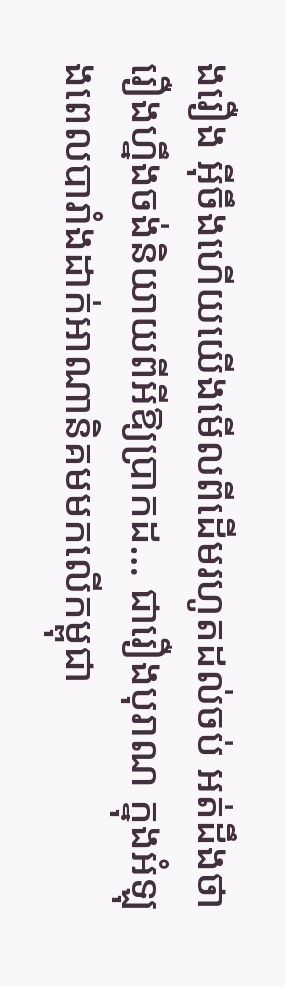ងរឿង អ៊ីចឹងហើយយើងមើលពីដើមរហូតដល់ចប់ អត់ដឹងថារឿងហ្នឹងចង់និយាយពីអីឱ្យប្រាកដ… ជារឿងបុរាណ ក្នុងអំឡុងពេលបារាំងដាក់អាណានិគមមកលើកម្ពុជា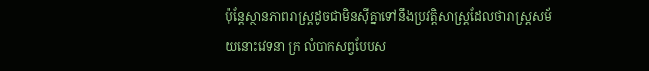ប៉ុន្តែស្ថានភាពរាស្ត្រដូចជាមិនស៊ីគ្នាទៅនឹងប្រវត្តិសាស្ត្រដែលថារាស្ត្រសម័យនោះវេទនា ក្រ លំបាកសព្វបែបស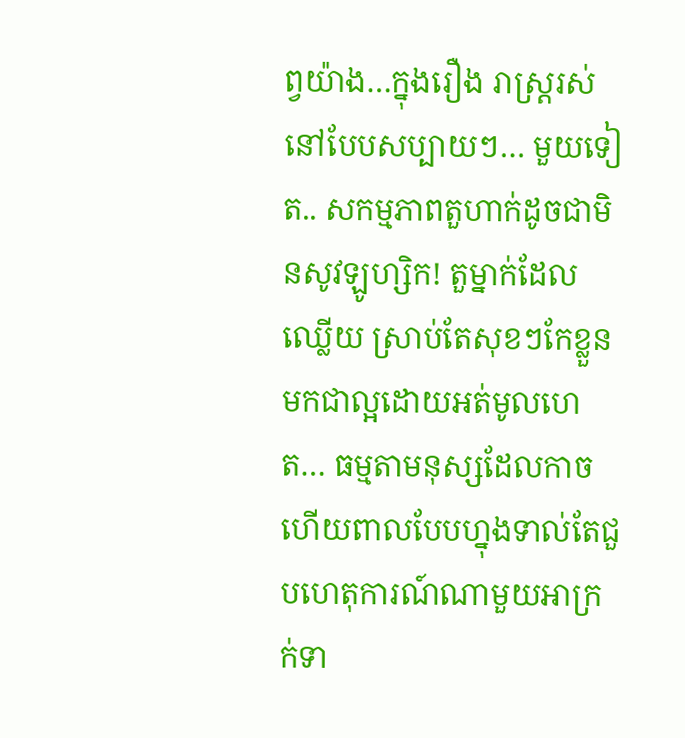ព្វយ៉ាង…ក្នុងរឿង រាស្ត្ររស់នៅបែបសប្បាយៗ… មួយទៀត.. សកម្មភាពតួហាក់ដូចជាមិនសូវឡូហ្សិក! តួម្នាក់ដែលឈ្លើយ ស្រាប់តែសុខៗកែខ្លួនមកជាល្អដោយអត់មូលហេត… ធម្មតាមនុស្សដែលកាចហើយពាលបែបហ្នុងទាល់តែជួបហេតុការណ៍ណាមួយអាក្រក់ទា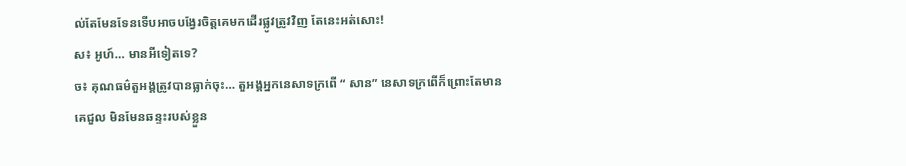ល់តែមែនទែនទើបអាចបង្វែរចិត្តគេមកដើរផ្លូវត្រូវវិញ តែនេះអត់សោះ!
ស៖ អូហ៍… មានអីទៀតទេ?
ច៖ គុណធម៌តួអង្គត្រូវបានធ្លាក់ចុះ… តួអង្គអ្នកនេសាទក្រពើ “ សាន” នេសាទក្រពើក៏ព្រោះតែមានគេជួល មិនមែនឆន្ទះរបស់ខ្លួន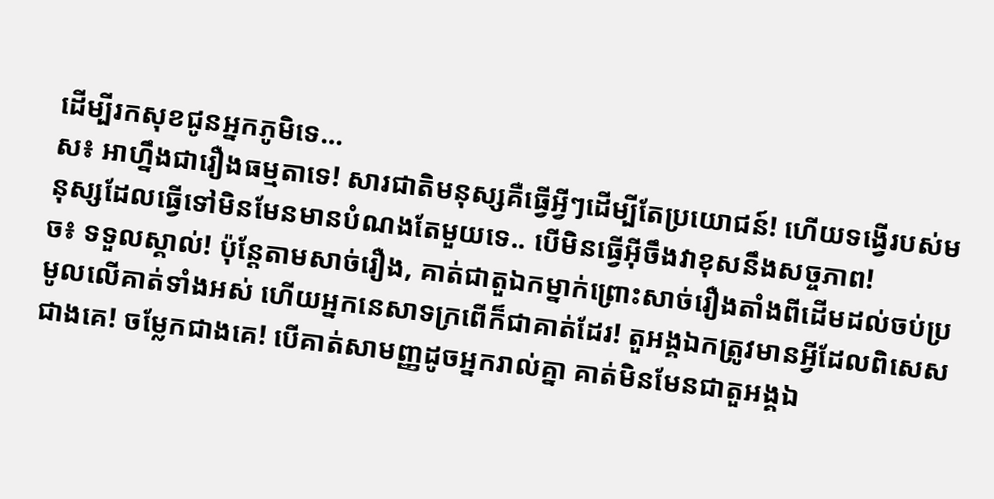ដើម្បីរកសុខជូនអ្នកភូមិទេ…
ស៖ អាហ្នឹងជារឿងធម្មតាទេ! សារជាតិមនុស្សគឺធ្វើអ្វីៗដើម្បីតែប្រយោជន៍! ហើយទង្វើរបស់មនុស្សដែលធ្វើទៅមិនមែនមានបំណងតែមួយទេ.. បើមិនធ្វើអ៊ីចឹងវាខុសនឹងសច្ចភាព!
ច៖ ទទួលស្គាល់! ប៉ុន្តែតាមសាច់រឿង, គាត់ជាតួឯកម្នាក់ព្រោះសាច់រឿងតាំងពីដើមដល់ចប់ប្រមូលលើគាត់ទាំងអស់ ហើយអ្នកនេសាទក្រពើក៏ជាគាត់ដែរ! តួអង្គឯកត្រូវមានអ្វីដែលពិសេសជាងគេ! ចម្លែកជាងគេ! បើគាត់សាមញ្ញដូចអ្នករាល់គ្នា គាត់មិនមែនជាតួអង្គឯ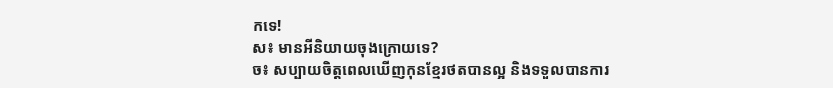កទេ!
ស៖ មានអីនិយាយចុងក្រោយទេ?
ច៖ សប្បាយចិត្តពេលឃើញកុនខ្មែរថតបានល្អ និងទទួលបានការ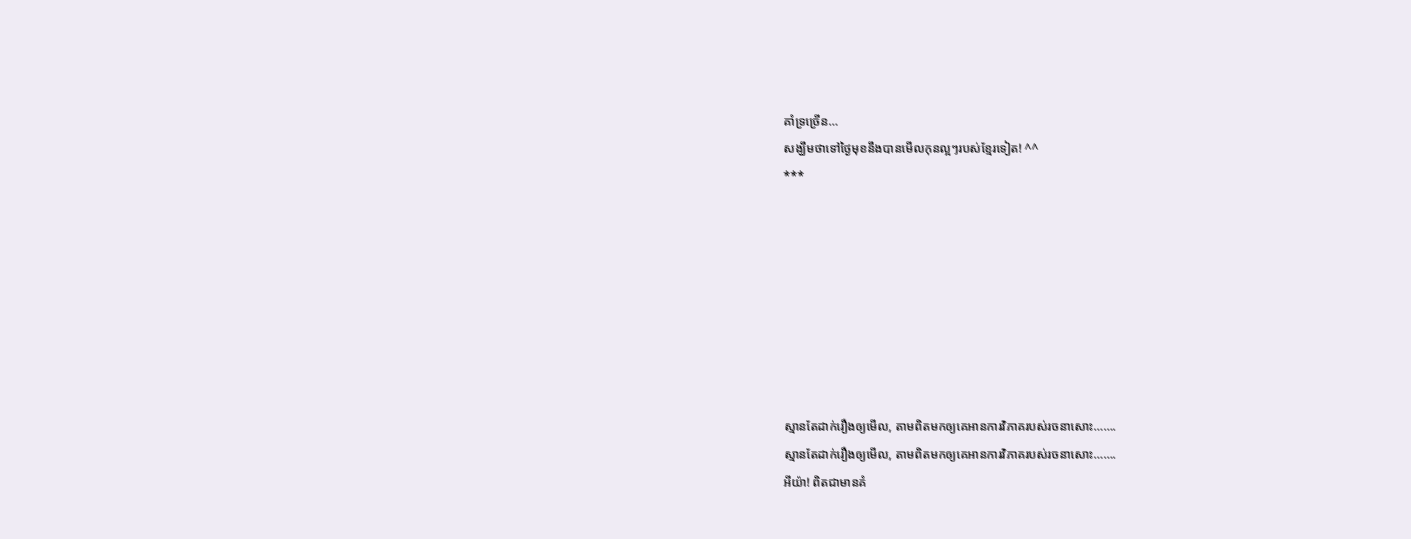គាំទ្រច្រើន…
សង្ឃឹមថាទៅថ្ងៃមុខនឹងបានមើលកុនល្អៗរបស់ខ្មែរទៀត! ^^
***








ស្មានតែដាក់រឿងឲ្យមើល, តាមពិតមកឲ្យគេអានការវិភាគរបស់រចនាសោះ…….
ស្មានតែដាក់រឿងឲ្យមើល, តាមពិតមកឲ្យគេអានការវិភាគរបស់រចនាសោះ…….
អីយ៉ា! ពិតជាមានគំ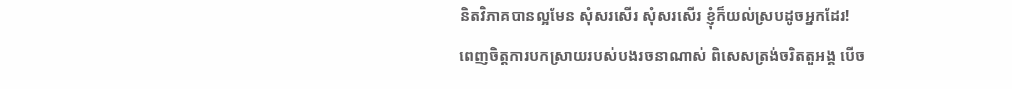និតវិភាគបានល្អមែន សុំសរសើរ សុំសរសើរ ខ្ញុំក៏យល់ស្របដូចអ្នកដែរ!
ពេញចិត្តការបកស្រាយរបស់បងរចនាណាស់ ពិសេសត្រង់ចរិតតួអង្គ បើច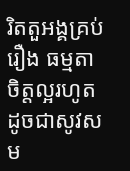រិតតួអង្គគ្រប់រឿង ធម្មតា ចិត្តល្អរហូត ដូចជាសូវសម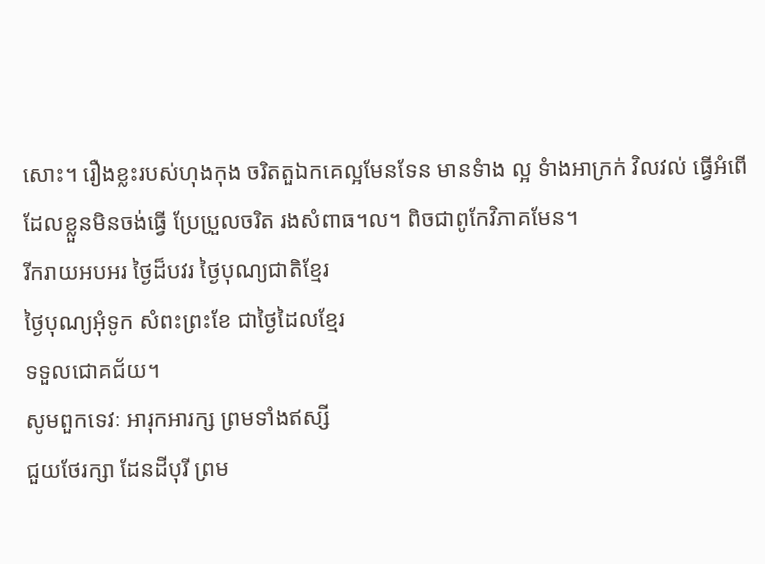សោះ។ រឿងខ្លះរបស់ហុងកុង ចរិតតួឯកគេល្អមែនទែន មានទំាង ល្អ ទំាងអាក្រក់ វិលវល់ ធើ្វអំពើដែលខ្លួនមិនចង់ធើ្វ ប្រែប្រួលចរិត រងសំពាធ។ល។ ពិចជាពូកែវិភាគមែន។
រីករាយអបអរ ថ្ងៃដ៏បវរ ថ្ងៃបុណ្យជាតិខ្មែរ
ថ្ងៃបុណ្យអុំទូក សំពះព្រះខែ ជាថ្ងៃដៃលខ្មែរ
ទទួលជោគជ័យ។
សូមពួកទេវៈ អារុកអារក្ស ព្រមទាំងឥស្សី
ជួយថែរក្សា ដែនដីបុរី ព្រម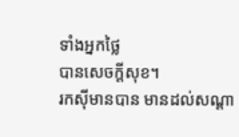ទាំងអ្នកថ្លៃ
បានសេចក្ដីសុខ។
រកស៊ីមានបាន មានដល់សណ្ដា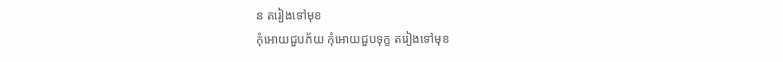ន តរៀងទៅមុខ
កុំអោយជួបភ័យ កុំអោយជួបទុក្ខ តរៀងទៅមុខ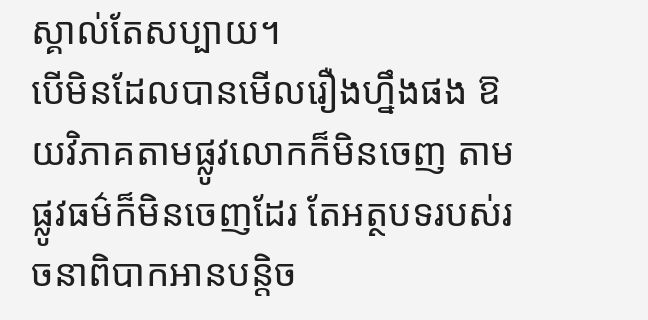ស្គាល់តែសប្បាយ។
បើមិនដែលបានមើលរឿងហ្នឹងផង ឱយវិភាគតាមផ្លូវលោកក៏មិនចេញ តាមផ្លូវធម៌ក៏មិនចេញដែរ តែអត្ថបទរបស់រចនាពិបាកអានបន្តិច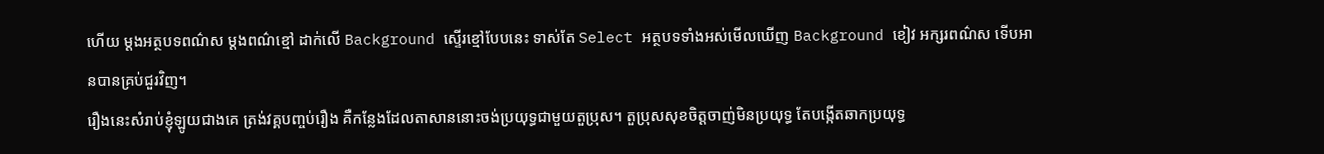ហើយ ម្ដងអត្ថបទពណ៌ស ម្ដងពណ៌ខ្មៅ ដាក់លើ Background ស្ទើរខ្មៅបែបនេះ ទាស់តែ Select អត្ថបទទាំងអស់មើលឃើញ Background ខៀវ អក្សរពណ៌ស ទើបអានបានគ្រប់ជួរវិញ។
រឿងនេះសំរាប់ខ្ញុំឡូយជាងគេ ត្រង់វគ្គបញ្ចប់រឿង គឺកន្លែងដែលតាសាននោះចង់ប្រយុទ្ធជាមួយតួប្រុស។ តួប្រុសសុខចិត្តចាញ់មិនប្រយុទ្ធ តែបង្កើតឆាកប្រយុទ្ធ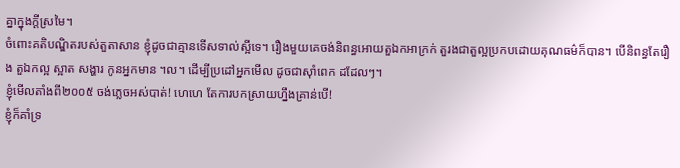គ្នាក្នុងក្ដីស្រមៃ។
ចំពោះគតិបណ្ឌិតរបស់តួតាសាន ខ្ញុំដូចជាគ្មានទើសទាល់ស្អីទេ។ រឿងមួយគេចង់និពន្ធអោយតួឯកអាក្រក់ តួរងជាតួល្អប្រកបដោយគុណធម៌ក៏បាន។ បើនិពន្ធតែរឿង តួឯកល្អ ស្អាត សង្ហារ កូនអ្នកមាន ។ល។ ដើម្បីប្រដៅអ្នកមើល ដូចជាស៊ាំពេក ដដែលៗ។
ខ្ញុំមើលតាំងពី២០០៥ ចង់ភ្លេចអស់បាត់! ហេហេ តែការបកស្រាយហ្នឹងគ្រាន់បើ!
ខ្ញុំក៏គាំទ្រ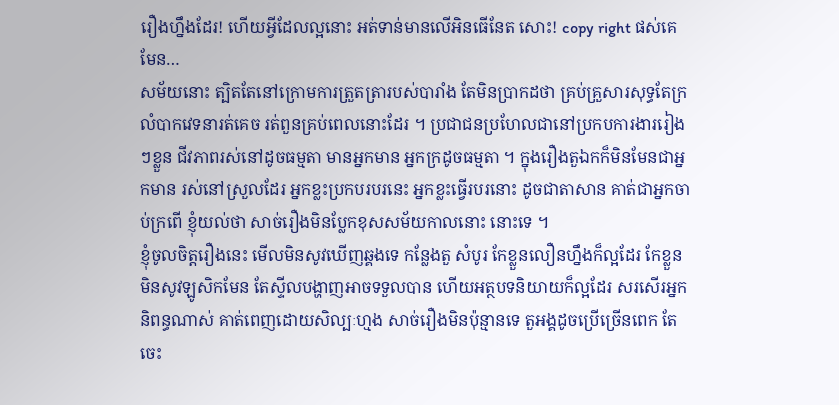រឿងហ្នឹងដែរ! ហើយអ្វីដែលល្អនោះ អត់ទាន់មានលើអិនធើនែត សោះ! copy right ផស់គេមែន…
សម័យនោះ ត្បិតតែនៅក្រោមការត្រួតត្រារបស់បារាំង តែមិនប្រាកដថា គ្រប់គ្រួសារសុទ្ធតែក្រលំបាកវេទនារត់គេច រត់ពួនគ្រប់ពេលនោះដែរ ។ ប្រជាជនប្រហែលជានៅប្រកបការងាររៀងៗខ្លួន ជីវភាពរស់នៅដូចធម្មតា មានអ្នកមាន អ្នកក្រដូចធម្មតា ។ ក្នុងរឿងតួឯកក៏មិនមែនជាអ្នកមាន រស់នៅស្រួលដែរ អ្នកខ្លះប្រកបរបរនេះ អ្នកខ្លះធ្វើរបរនោះ ដូចជាតាសាន គាត់ជាអ្នកចាប់ក្រពើ ខ្ញុំយល់ថា សាច់រឿងមិនប្លែកខុសសម័យកាលនោះ នោះទេ ។
ខ្ញុំចូលចិត្តរឿងនេះ មើលមិនសូវឃើញឆ្គងទេ កន្លែងតួ សំបូរ កែខ្លួនលឿនហ្នឹងក៏ល្អដែរ កែខ្លួនមិនសូវឡូសិកមែន តែស្ទីលបង្ហាញអាចទទួលបាន ហើយអត្ថបទនិយាយក៏ល្អដែរ សរសើរអ្នកនិពន្ធណាស់ គាត់ពេញដោយសិល្បៈហ្មង សាច់រឿងមិនប៉ុន្មានទេ តួអង្គដូចប្រើច្រើនពេក តែចេះ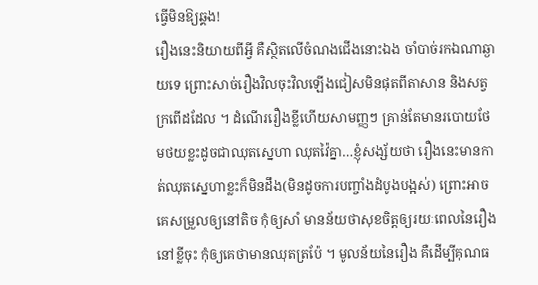ធ្វើមិនឱ្យឆ្គង!
រឿងនេះនិយាយពីអ្វី គឺស្ថិតលើចំណងជើងនោះឯង ចាំបាច់រកឯណាឆ្ងាយទេ ព្រោះសាច់រឿងវិលចុះវិលឡើងជៀសមិនផុតពីតាសាន និងសត្វក្រពើដដែល ។ ដំណើររឿងខ្លីហើយសាមញ្ញៗ គ្រាន់តែមានរបោយថែមថយខ្លះដូចជាឈុតស្នេហា ឈុតវ៉ៃគ្នា…ខ្ញុំសង្ស័យថា រឿងនេះមានកាត់ឈុតស្នេហាខ្លះក៏មិនដឹង(មិនដូចការបញ្ចាំងដំបូងបង្អស់) ព្រោះអាចគេសម្រួលឲ្យនៅតិច កុំឲ្យសាំ មានន័យថាសុខចិត្តឲ្យរយៈពេលនៃរឿងនៅខ្លីចុះ កុំឲ្យគេថាមានឈុតត្រប៉ែ ។ មូលន័យនៃរឿង គឺដើម្បីគុណធ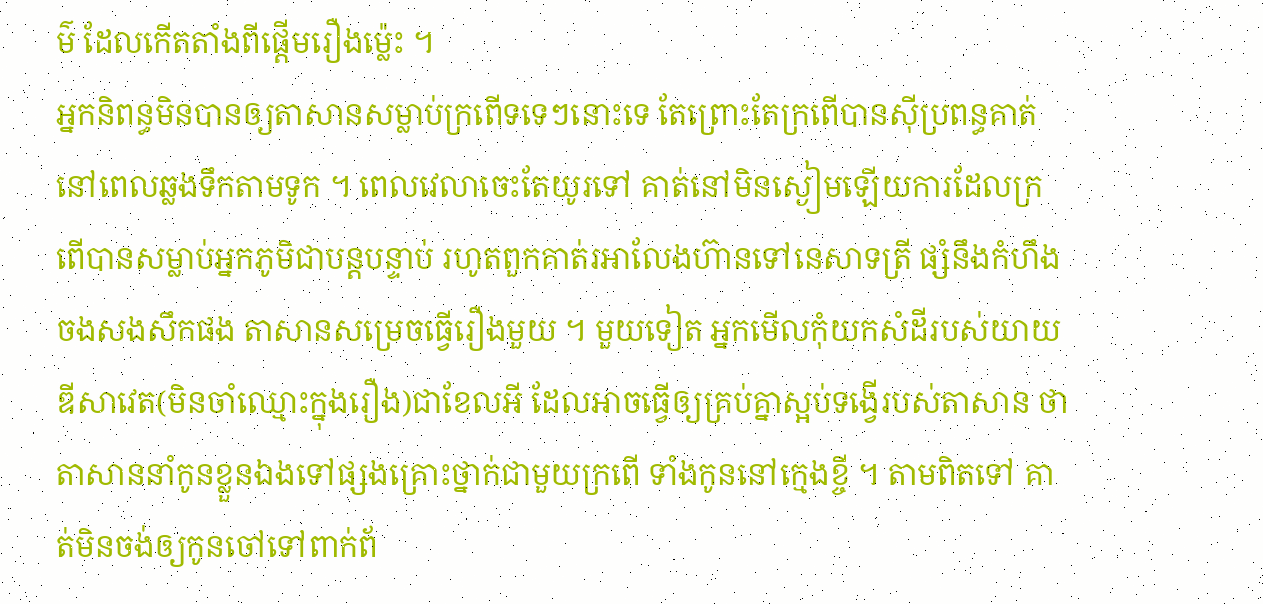ម៌ ដែលកើតតាំងពីផ្ដើមរឿងម៉្លេះ ។
អ្នកនិពន្ធមិនបានឲ្យតាសានសម្លាប់ក្រពើទទេៗនោះទេ តែព្រោះតែក្រពើបានស៊ីប្រពន្ធគាត់នៅពេលឆ្លងទឹកតាមទូក ។ ពេលវេលាចេះតែយូរទៅ គាត់នៅមិនស្ងៀមឡើយការដែលក្រពើបានសម្លាប់អ្នកភូមិជាបន្តបន្ទាប់ រហូតពួកគាត់រអាលែងហ៊ានទៅនេសាទត្រី ផ្សំនឹងកំហឹងចងសងសឹកផង តាសានសម្រេចធ្វើរឿងមួយ ។ មួយទៀត អ្នកមើលកុំយកសំដីរបស់យាយឌីសាវេត(មិនចាំឈ្មោះក្នុងរឿង)ជាខែលអី ដែលអាចធ្វើឲ្យគ្រប់គ្នាស្អប់ទង្វើរបស់តាសាន ថាតាសាននាំកូនខ្លួនឯងទៅផ្សងគ្រោះថ្នាក់ជាមួយក្រពើ ទាំងកូននៅក្មេងខ្ចី ។ តាមពិតទៅ គាត់មិនចង់ឲ្យកូនចៅទៅពាក់ព័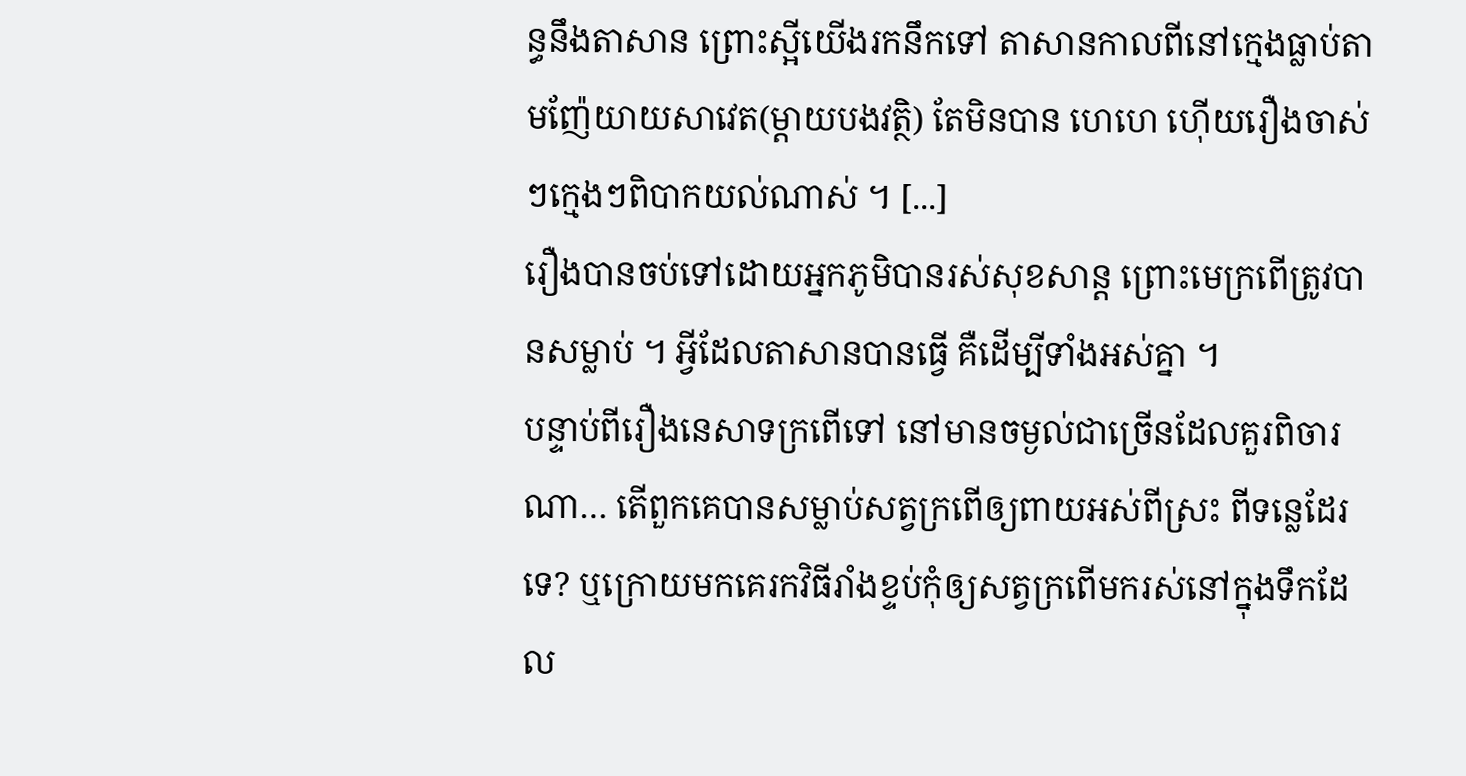ន្ធនឹងតាសាន ព្រោះស្អីយើងរកនឹកទៅ តាសានកាលពីនៅក្មេងធ្លាប់តាមញ៉ែយាយសាវេត(ម្ដាយបងវត្ថិ) តែមិនបាន ហេហេ ហ៊ើយរឿងចាស់ៗក្មេងៗពិបាកយល់ណាស់ ។ [...]
រឿងបានចប់ទៅដោយអ្នកភូមិបានរស់សុខសាន្ត ព្រោះមេក្រពើត្រូវបានសម្លាប់ ។ អ្វីដែលតាសានបានធ្វើ គឺដើម្បីទាំងអស់គ្នា ។
បន្ទាប់ពីរឿងនេសាទក្រពើទៅ នៅមានចម្ងល់ជាច្រើនដែលគួរពិចារណា… តើពួកគេបានសម្លាប់សត្វក្រពើឲ្យពាយអស់ពីស្រះ ពីទន្លេដែរទេ? ឬក្រោយមកគេរកវិធីរាំងខ្ទប់កុំឲ្យសត្វក្រពើមករស់នៅក្នុងទឹកដែល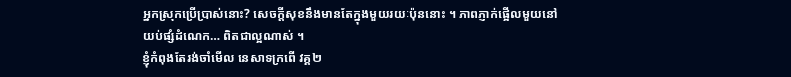អ្នកស្រុកប្រើប្រាស់នោះ? សេចក្ដីសុខនឹងមានតែក្នុងមួយរយៈប៉ុននោះ ។ ភាពភ្ញាក់ផ្អើលមួយនៅយប់ផ្សំដំណេក… ពិតជាល្អណាស់ ។
ខ្ញុំកំពុងតែរង់ចាំមើល នេសាទក្រពើ វគ្គ២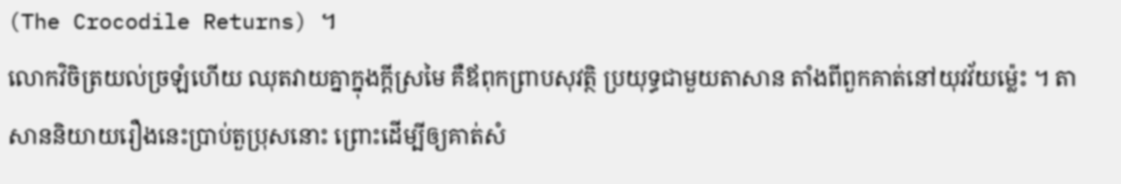(The Crocodile Returns) ។
លោកវិចិត្រយល់ច្រឡំហើយ ឈុតវាយគ្នាក្នុងក្ដីស្រមៃ គឺឪពុកព្រាបសុវត្ថិ ប្រយុទ្ធជាមួយតាសាន តាំងពីពួកគាត់នៅយុវវ័យម៉្លេះ ។ តាសាននិយាយរឿងនេះប្រាប់តួប្រុសនោះ ព្រោះដើម្បីឲ្យគាត់សំ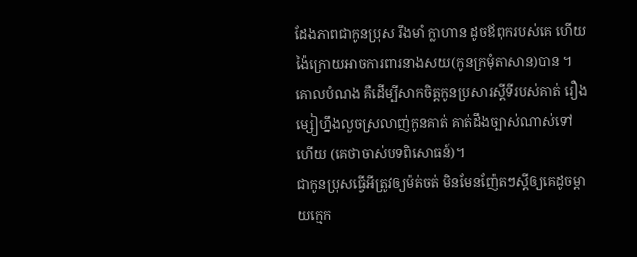ដែងភាពជាកូនប្រុស រឹងមាំ ក្លាហាន ដូចឪពុករបស់គេ ហើយង៉ៃក្រោយអាចការពារនាងសយ(កូនក្រមុំតាសាន)បាន ។ គោលបំណង គឺដើម្បីសាកចិត្តកូនប្រសារស្ដីទីរបស់គាត់ រឿងម្សៀហ្នឹងលួចស្រលាញ់កូនគាត់ គាត់ដឹងច្បាស់ណាស់ទៅហើយ (គេថាចាស់បទពិសោធន៍)។
ជាកូនប្រុសធ្វើអីត្រូវឲ្យម៉ត់ចត់ មិនមែនញ៉ែតៗស្ដីឲ្យគេដូចម្ដាយក្មេក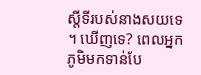ស្ដីទីរបស់នាងសយទេ ។ ឃើញទេ? ពេលអ្នកភូមិមកទាន់បែ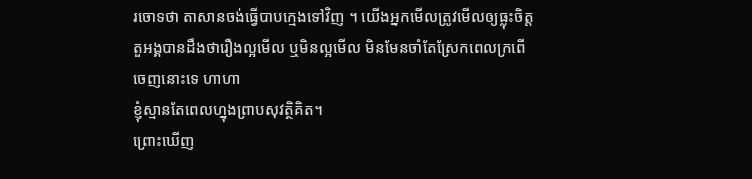រចោទថា តាសានចង់ធ្វើបាបក្មេងទៅវិញ ។ យើងអ្នកមើលត្រូវមើលឲ្យធ្លុះចិត្តតួអង្គបានដឹងថារឿងល្អមើល ឬមិនល្អមើល មិនមែនចាំតែស្រែកពេលក្រពើចេញនោះទេ ហាហា
ខ្ញុំស្មានតែពេលហ្នុងព្រាបសុវត្ថិគិត។
ព្រោះឃើញ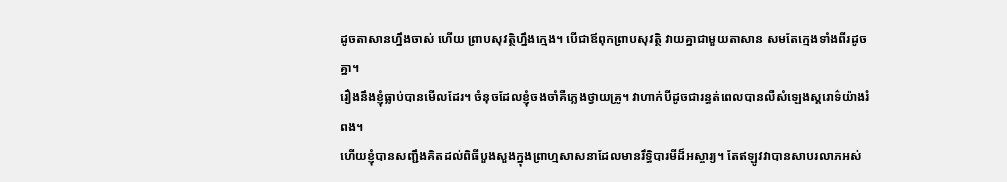ដូចតាសានហ្នឹងចាស់ ហើយ ព្រាបសុវត្ថិហ្នឹងក្មេង។ បើជាឪពុកព្រាបសុវត្ថិ វាយគ្នាជាមួយតាសាន សមតែក្មេងទាំងពីរដូចគ្នា។
រឿងនឹងខ្ញុំធ្លាប់បានមើលដែរ។ ចំនុចដែលខ្ញុំចងចាំគឺភ្លេងថ្វាយគ្រូ។ វាហាក់បីដូចជារន្ធត់ពេលបានលឺសំឡេងស្គរោទ៌យ៉ាងរំពង។
ហើយខ្ញុំបានសញ្ជឹងគិតដល់ពិធីបួងសួងក្នុងព្រាហ្មសាសនាដែលមានរឹទ្ធិបារមីដ៏អស្ចារ្យ។ តែឥឡូវវាបានសាបរលាភអស់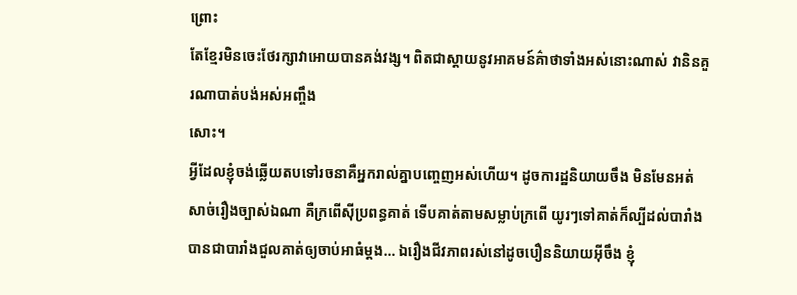ព្រោះ
តែខ្មែរមិនចេះថែរក្សាវាអោយបានគង់វង្ស។ ពិតជាស្ដាយនូវអាគមន៍គ៌ាថាទាំងអស់នោះណាស់ វានិនគួរណាបាត់បង់អស់អញ្ចឹង
សោះ។
អ្វីដែលខ្ញុំចង់ឆ្លើយតបទៅរចនាគឺអ្នករាល់គ្នាបញ្ចេញអស់ហើយ។ ដូចការដ្ឋនិយាយចឹង មិនមែនអត់សាច់រឿងច្បាស់ឯណា គឺក្រពើស៊ីប្រពន្ធគាត់ ទើបគាត់តាមសម្លាប់ក្រពើ យូរៗទៅគាត់ក៏ល្បីដល់បារាំង បានជាបារាំងជួលគាត់ឲ្យចាប់អាធំម្តង… ឯរឿងជីវភាពរស់នៅដូចបឿននិយាយអ៊ីចឹង ខ្ញុំ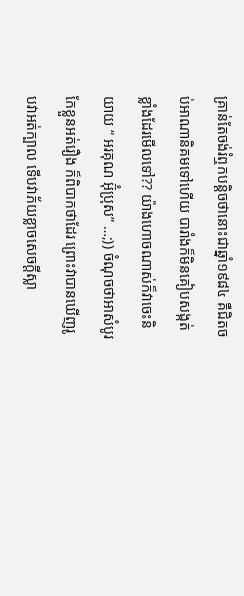គ្រាន់តែចង់រំឮកបន្តិចថានោះជាឆ្នាំ១៩៨៤ គឺជិតចប់អាណានិគមទៅហើយ បារាំងក៏មិនគៀបសង្កត់ខ្លាំងដែរមើលទៅ?? យ៉ាងហោចណាស់ក៏វាចេះនិយាយ “ អរគុណ អ៊ុំប្រុស” …;)) ចំណុចថាអាសំបូរកែខ្លួនអត់រឿង ក៏ពិបាកថាដែរ ព្រោះវាបានឃើញរូបវាអត់ក្បាល ទើបវាភ័យខ្លាចសេចក្តីស្លា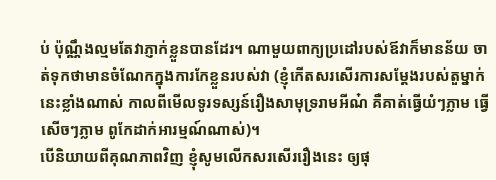ប់ ប៉ុណ្ណឹងល្មមតែវាភ្ញាក់ខ្លួនបានដែរ។ ណាមួយពាក្យប្រដៅរបស់ឪវាក៏មានន័យ ចាត់ទុកថាមានចំណែកក្នុងការកែខ្លួនរបស់វា (ខ្ញុំកើតសរសើរការសម្តែងរបស់តួម្នាក់នេះខ្លាំងណាស់ កាលពីមើលទូរទស្សន៍រឿងសាមុទ្ររាមអីណ៎ គឺគាត់ធ្វើយំៗភ្លាម ធ្វើសើចៗភ្លាម ពូកែដាក់អារម្មណ៍ណាស់)។
បើនិយាយពីគុណភាពវិញ ខ្ញុំសូមលើកសរសើររឿងនេះ ឲ្យផុ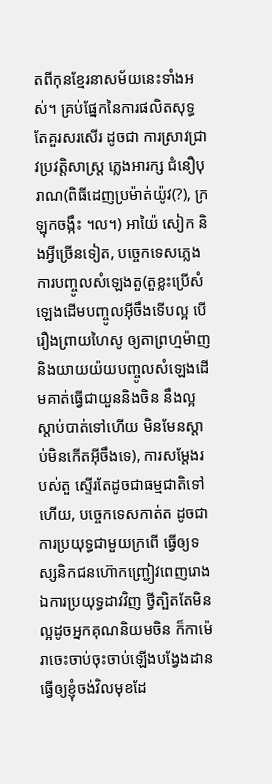តពីកុនខ្មែរនាសម័យនេះទាំងអស់។ គ្រប់ផ្នែកនៃការផលិតសុទ្ធតែគួរសរសើរ ដូចជា ការស្រាវជ្រាវប្រវតិ្តសាស្ត្រ ភ្លេងអារក្ស ជំនឿបុរាណ(ពិធីដេញប្រម៉ាត់យ៉ូវ(?), ក្រឡុកចង្កឹះ ។ល។) អាយ៉ៃ សៀក និងអ្វីច្រើនទៀត, បច្ចេកទេសភ្លេង ការបញ្ចូលសំឡេងតួ(តួខ្លះប្រើសំឡេងដើមបញ្ចូលអ៊ីចឹងទើបល្អ បើរឿងព្រាយហៃសូ ឲ្យតាព្រហ្មម៉ាញនិងយាយយ៉យបញ្ចូលសំឡេងដើមគាត់ធ្វើជាយួននិងចិន នឹងល្អស្តាប់បាត់ទៅហើយ មិនមែនស្តាប់មិនកើតអ៊ីចឹងទេ), ការសម្តែងរបស់តួ ស្ទើរតែដូចជាធម្មជាតិទៅហើយ, បច្ចេកទេសកាត់ត ដូចជាការប្រយុទ្ធជាមួយក្រពើ ធ្វើឲ្យទស្សនិកជនហ៊ោកញ្ជ្រៀវពេញរោង ឯការប្រយុទ្ធដាវវិញ ថ្វីត្បិតតែមិនល្អដូចអ្នកគុណនិយមចិន ក៏កាម៉េរាចេះចាប់ចុះចាប់ឡើងបង្វែងដាន ធ្វើឲ្យខ្ញុំចង់វិលមុខដែ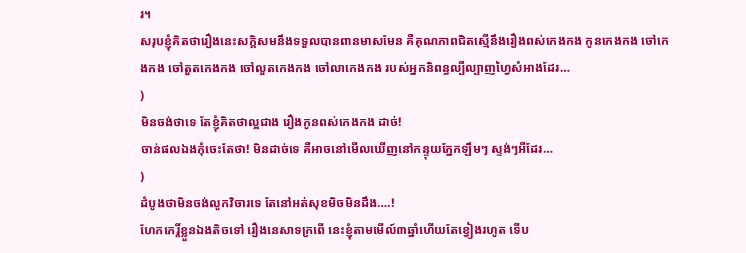រ។
សរុបខ្ញុំគិតថារឿងនេះសក្តិសមនឹងទទួលបានពានមាសមែន គឺគុណភាពជិតស្មើនឹងរឿងពស់កេងកង កូនកេងកង ចៅកេងកង ចៅតួតកេងកង ចៅលួតកេងកង ចៅលាកេងកង របស់អ្នកនិពន្ធល្បីល្បាញហ្វៃសំអាងដែរ…
)
មិនចង់ថាទេ តែខ្ញុំគិតថាល្អជាង រឿងកូនពស់កេងកង ដាច់!
ចាន់ផលឯងកុំចេះតែថា! មិនដាច់ទេ គឺអាចនៅមើលឃើញនៅកន្ទុយភ្នែកឡឹមៗ ស្ទង់ៗអីដែរ…
)
ដំបូងថាមិនចង់លូកវិចារទេ តែនៅអត់សុខមិចមិនដឹង….!
ហែកកេរ្តិ៍ខ្លួនឯងតិចទៅ រឿងនេសាទក្រពើ នេះខ្ញុំតាមមើល៍៣ឆ្នាំហើយតែខ្វៀងរហូត ទើប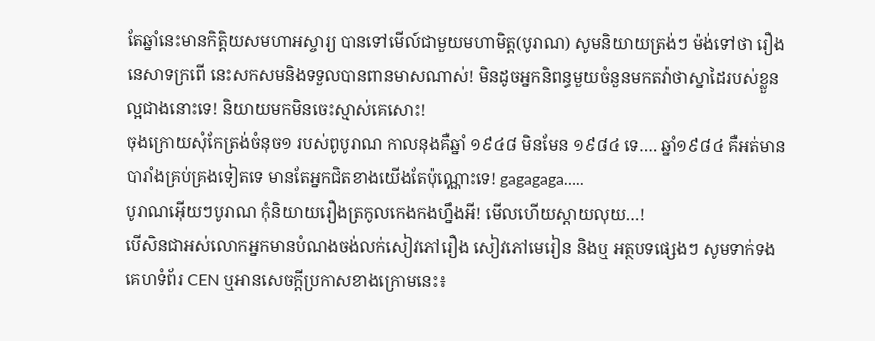តែឆ្នាំនេះមានកិត្តិយសមហាអស្ចារ្យ បានទៅមើល៍ជាមួយមហាមិត្ត(បូរាណ) សូមនិយាយត្រង់ៗ ម៉ង់ទៅថា រឿងនេសាទក្រពើ នេះសកសមនិងទទួលបានពានមាសណាស់! មិនដូចអ្នកនិពន្ធមួយចំនួនមកតវ៉ាថាស្នាដៃរបស់ខ្លួនល្អជាងនោះទេ! និយាយមកមិនចេះស្មាស់គេសោះ!
ចុងក្រោយសុំកែត្រង់ចំនុច១ របស់ពូបូរាណ កាលនុងគឺឆ្នាំ ១៩៤៨ មិនមែន ១៩៨៤ ទេ…. ឆ្នាំ១៩៨៤ គឺអត់មានបារាំងគ្រប់គ្រងទៀតទេ មានតែអ្នកជិតខាងយើងតែប៉ុណ្ណោះទេ! gagagaga…..
បូរាណអ៊ើយៗបូរាណ កុំនិយាយរឿងត្រកូលកេងកងហ្នឹងអី! មើលហើយស្តាយលុយ…!
បើសិនជាអស់លោកអ្នកមានបំណងចង់លក់សៀវភៅរឿង សៀវភៅមេរៀន និងឬ អត្ថបទផ្សេងៗ សូមទាក់ទងគេហទំព័រ CEN ឬអានសេចក្តីប្រកាសខាងក្រោមនេះ៖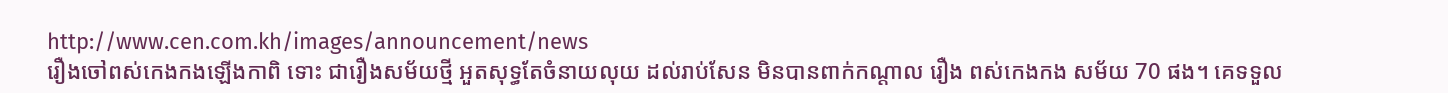http://www.cen.com.kh/images/announcement/news
រឿងចៅពស់កេងកងឡើងកាពិ ទោះ ជារឿងសម័យថ្មី អួតសុទ្ធតែចំនាយលុយ ដល់រាប់សែន មិនបានពាក់កណ្តាល រឿង ពស់កេងកង សម័យ 70 ផង។ គេទទួល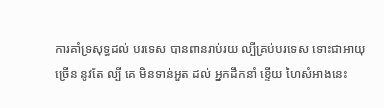ការគាំទ្រសុទ្ធដល់ បរទេស បានពានរាប់រយ ល្បីគ្រប់បរទេស ទោះជាអាយុច្រើន នូវតែ ល្បី គេ មិនទាន់អួត ដល់ អ្នកដឹកនាំ ខ្ទើយ ហៃសំអាងនេះ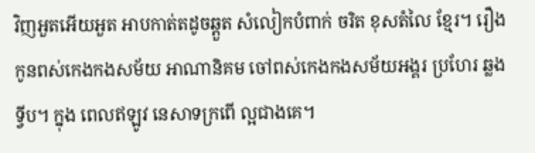វិញអួតអើយអួត អាបកាត់តដូចឆ្តួត សំលៀកបំពាក់ ចរិត ខុសតំលៃ ខែ្មរ។ រឿង កូនពស់កេងកងសម័យ អាណានិគម ចៅពស់កេងកងសម័យអង្គរ ប្រហែរ ឆ្លងទី្វប។ ក្នុង ពេលឥឡូវ នេសាទក្រពើ ល្អជាងគេ។